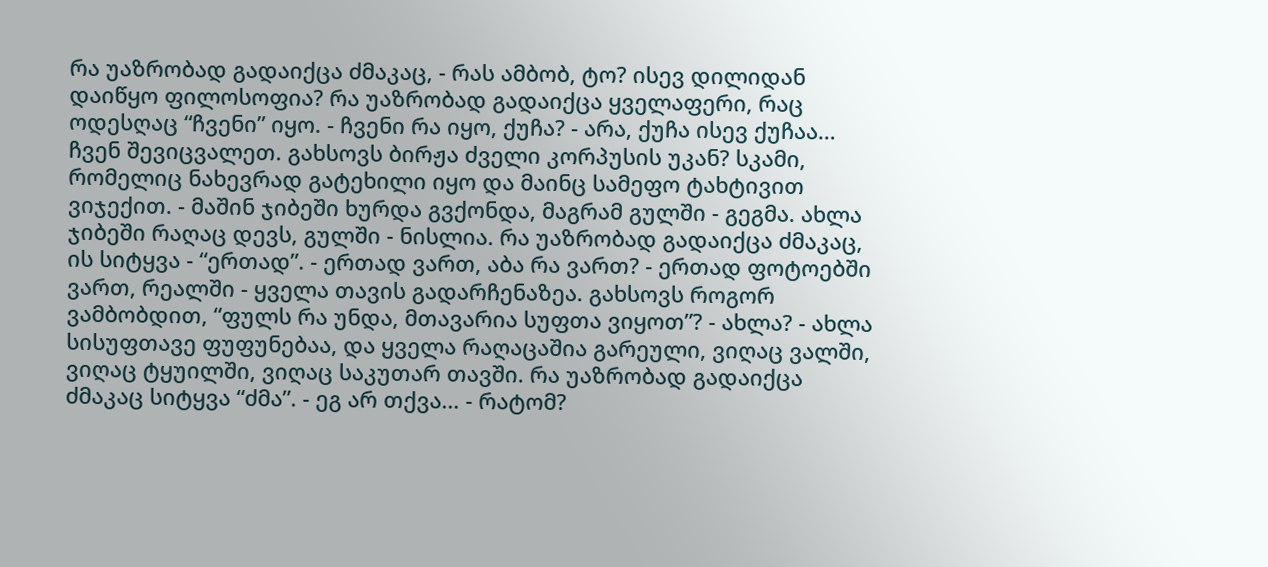რა უაზრობად გადაიქცა ძმაკაც, - რას ამბობ, ტო? ისევ დილიდან დაიწყო ფილოსოფია? რა უაზრობად გადაიქცა ყველაფერი, რაც ოდესღაც “ჩვენი” იყო. - ჩვენი რა იყო, ქუჩა? - არა, ქუჩა ისევ ქუჩაა… ჩვენ შევიცვალეთ. გახსოვს ბირჟა ძველი კორპუსის უკან? სკამი, რომელიც ნახევრად გატეხილი იყო და მაინც სამეფო ტახტივით ვიჯექით. - მაშინ ჯიბეში ხურდა გვქონდა, მაგრამ გულში - გეგმა. ახლა ჯიბეში რაღაც დევს, გულში - ნისლია. რა უაზრობად გადაიქცა ძმაკაც, ის სიტყვა - “ერთად”. - ერთად ვართ, აბა რა ვართ? - ერთად ფოტოებში ვართ, რეალში - ყველა თავის გადარჩენაზეა. გახსოვს როგორ ვამბობდით, “ფულს რა უნდა, მთავარია სუფთა ვიყოთ”? - ახლა? - ახლა სისუფთავე ფუფუნებაა, და ყველა რაღაცაშია გარეული, ვიღაც ვალში, ვიღაც ტყუილში, ვიღაც საკუთარ თავში. რა უაზრობად გადაიქცა ძმაკაც სიტყვა “ძმა”. - ეგ არ თქვა… - რატომ?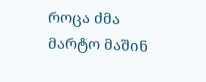როცა ძმა მარტო მაშინ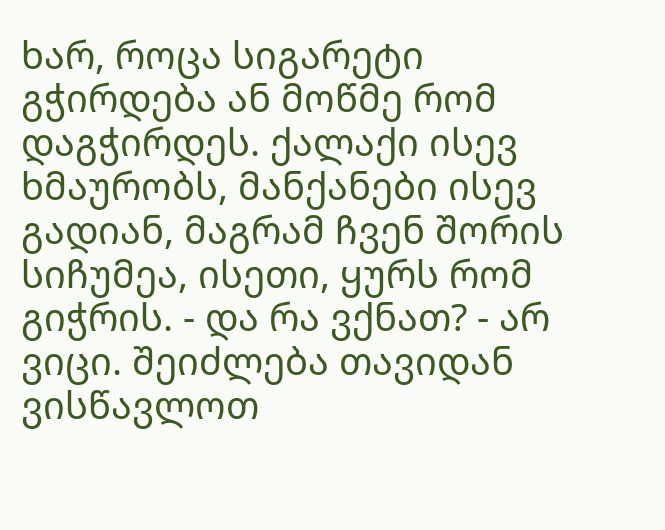ხარ, როცა სიგარეტი გჭირდება ან მოწმე რომ დაგჭირდეს. ქალაქი ისევ ხმაურობს, მანქანები ისევ გადიან, მაგრამ ჩვენ შორის სიჩუმეა, ისეთი, ყურს რომ გიჭრის. - და რა ვქნათ? - არ ვიცი. შეიძლება თავიდან ვისწავლოთ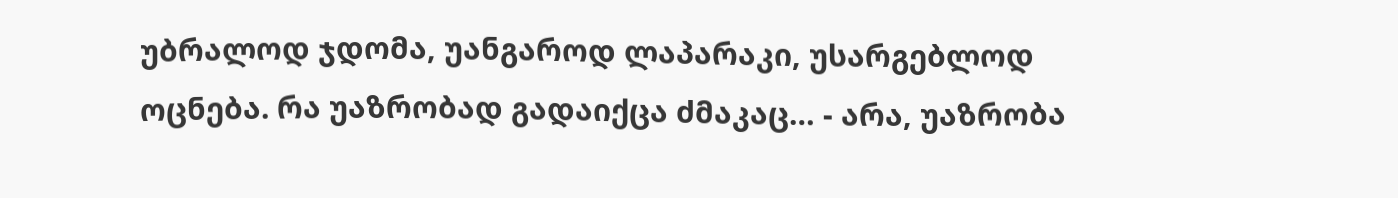უბრალოდ ჯდომა, უანგაროდ ლაპარაკი, უსარგებლოდ ოცნება. რა უაზრობად გადაიქცა ძმაკაც… - არა, უაზრობა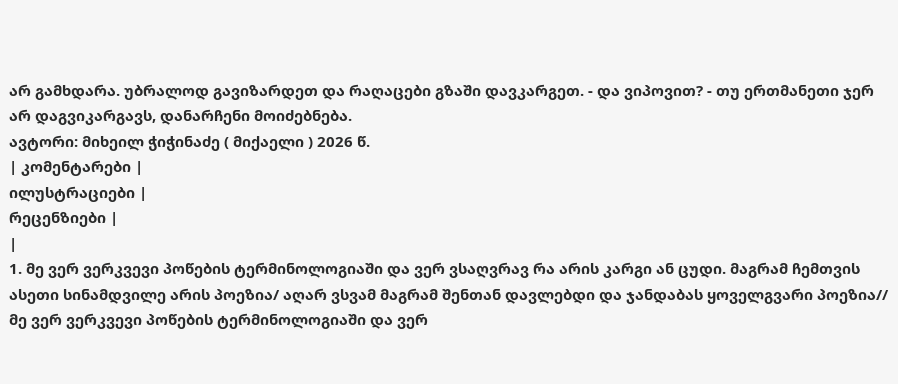არ გამხდარა. უბრალოდ გავიზარდეთ და რაღაცები გზაში დავკარგეთ. - და ვიპოვით? - თუ ერთმანეთი ჯერ არ დაგვიკარგავს, დანარჩენი მოიძებნება.
ავტორი: მიხეილ ჭიჭინაძე ( მიქაელი ) 2026 წ.
| კომენტარები |
ილუსტრაციები |
რეცენზიები |
|
1. მე ვერ ვერკვევი პოწების ტერმინოლოგიაში და ვერ ვსაღვრავ რა არის კარგი ან ცუდი. მაგრამ ჩემთვის ასეთი სინამდვილე არის პოეზია/ აღარ ვსვამ მაგრამ შენთან დავლებდი და ჯანდაბას ყოველგვარი პოეზია// მე ვერ ვერკვევი პოწების ტერმინოლოგიაში და ვერ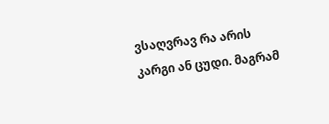ვსაღვრავ რა არის კარგი ან ცუდი. მაგრამ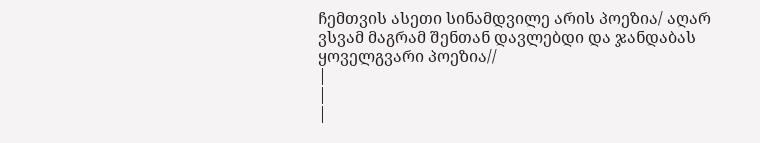ჩემთვის ასეთი სინამდვილე არის პოეზია/ აღარ ვსვამ მაგრამ შენთან დავლებდი და ჯანდაბას ყოველგვარი პოეზია//
|
|
|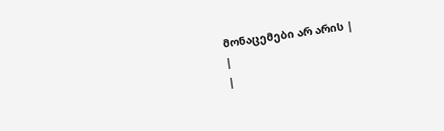მონაცემები არ არის |
|
|